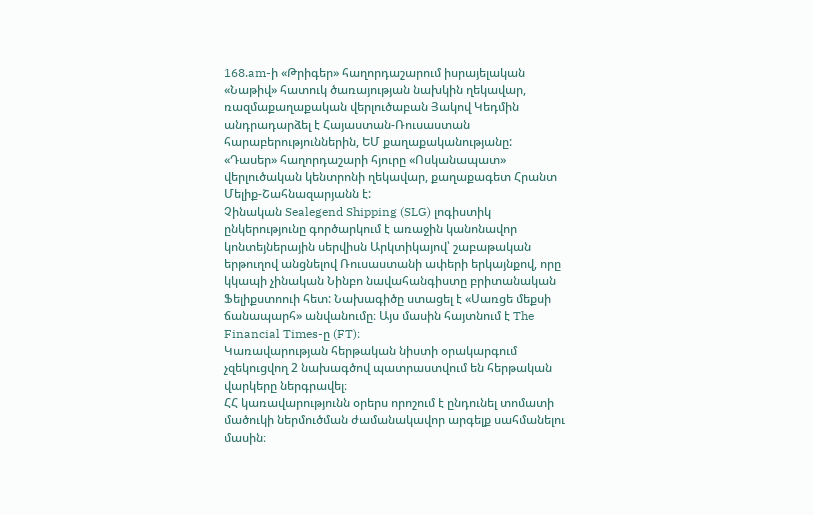168.am-ի «Թրիգեր» հաղորդաշարում իսրայելական «Նաթիվ» հատուկ ծառայության նախկին ղեկավար, ռազմաքաղաքական վերլուծաբան Յակով Կեդմին անդրադարձել է Հայաստան-Ռուսաստան հարաբերություններին, ԵՄ քաղաքականությանը:
«Դասեր» հաղորդաշարի հյուրը «Ոսկանապատ» վերլուծական կենտրոնի ղեկավար, քաղաքագետ Հրանտ Մելիք-Շահնազարյանն է:
Չինական Sealegend Shipping (SLG) լոգիստիկ ընկերությունը գործարկում է առաջին կանոնավոր կոնտեյներային սերվիսն Արկտիկայով՝ շաբաթական երթուղով անցնելով Ռուսաստանի ափերի երկայնքով, որը կկապի չինական Նինբո նավահանգիստը բրիտանական Ֆելիքստոուի հետ: Նախագիծը ստացել է «Սառցե մեքսի ճանապարհ» անվանումը։ Այս մասին հայտնում է The Financial Times-ը (FT)։
Կառավարության հերթական նիստի օրակարգում չզեկուցվող 2 նախագծով պատրաստվում են հերթական վարկերը ներգրավել։
ՀՀ կառավարությունն օրերս որոշում է ընդունել տոմատի մածուկի ներմուծման ժամանակավոր արգելք սահմանելու մասին։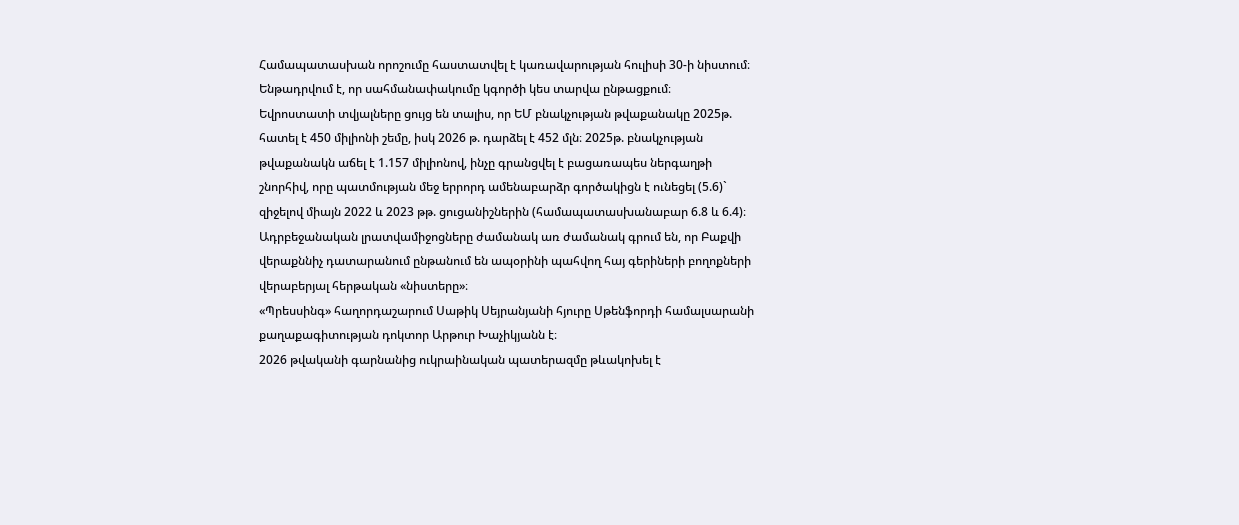Համապատասխան որոշումը հաստատվել է կառավարության հուլիսի 30-ի նիստում։ Ենթադրվում է, որ սահմանափակումը կգործի կես տարվա ընթացքում։
Եվրոստատի տվյալները ցույց են տալիս, որ ԵՄ բնակչության թվաքանակը 2025թ. հատել է 450 միլիոնի շեմը, իսկ 2026 թ. դարձել է 452 մլն։ 2025թ. բնակչության թվաքանակն աճել է 1.157 միլիոնով, ինչը գրանցվել է բացառապես ներգաղթի շնորհիվ, որը պատմության մեջ երրորդ ամենաբարձր գործակիցն է ունեցել (5.6)` զիջելով միայն 2022 և 2023 թթ. ցուցանիշներին (համապատասխանաբար 6.8 և 6.4)։
Ադրբեջանական լրատվամիջոցները ժամանակ առ ժամանակ գրում են, որ Բաքվի վերաքննիչ դատարանում ընթանում են ապօրինի պահվող հայ գերիների բողոքների վերաբերյալ հերթական «նիստերը»։
«Պրեսսինգ» հաղորդաշարում Սաթիկ Սեյրանյանի հյուրը Սթենֆորդի համալսարանի քաղաքագիտության դոկտոր Արթուր Խաչիկյանն է։
2026 թվականի գարնանից ուկրաինական պատերազմը թևակոխել է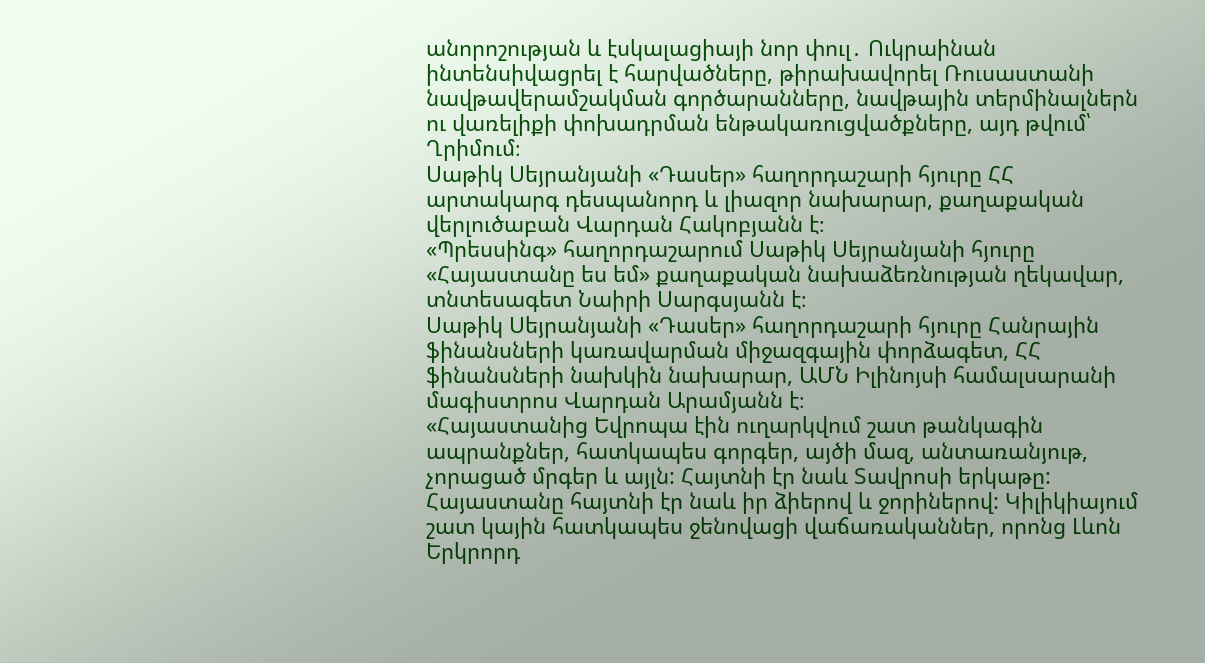անորոշության և էսկալացիայի նոր փուլ․ Ուկրաինան ինտենսիվացրել է հարվածները, թիրախավորել Ռուսաստանի նավթավերամշակման գործարանները, նավթային տերմինալներն ու վառելիքի փոխադրման ենթակառուցվածքները, այդ թվում՝ Ղրիմում։
Սաթիկ Սեյրանյանի «Դասեր» հաղորդաշարի հյուրը ՀՀ արտակարգ դեսպանորդ և լիազոր նախարար, քաղաքական վերլուծաբան Վարդան Հակոբյանն է։
«Պրեսսինգ» հաղորդաշարում Սաթիկ Սեյրանյանի հյուրը «Հայաստանը ես եմ» քաղաքական նախաձեռնության ղեկավար, տնտեսագետ Նաիրի Սարգսյանն է։
Սաթիկ Սեյրանյանի «Դասեր» հաղորդաշարի հյուրը Հանրային ֆինանսների կառավարման միջազգային փորձագետ, ՀՀ ֆինանսների նախկին նախարար, ԱՄՆ Իլինոյսի համալսարանի մագիստրոս Վարդան Արամյանն է։
«Հայաստանից Եվրոպա էին ուղարկվում շատ թանկագին ապրանքներ, հատկապես գորգեր, այծի մազ, անտառանյութ, չորացած մրգեր և այլն: Հայտնի էր նաև Տավրոսի երկաթը: Հայաստանը հայտնի էր նաև իր ձիերով և ջորիներով: Կիլիկիայում շատ կային հատկապես ջենովացի վաճառականներ, որոնց Լևոն Երկրորդ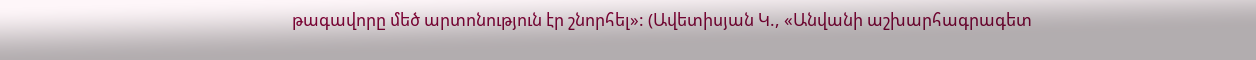թագավորը մեծ արտոնություն էր շնորհել»: (Ավետիսյան Կ., «Անվանի աշխարհագրագետ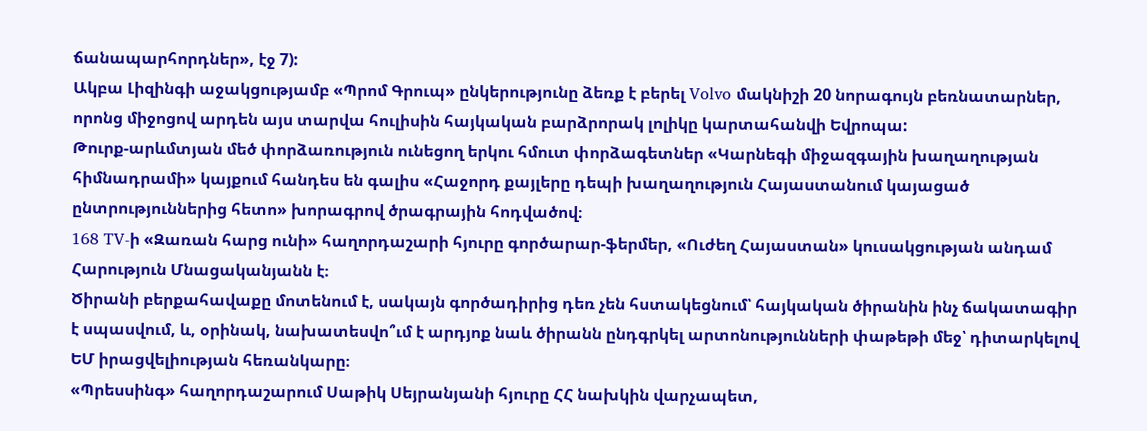ճանապարհորդներ», էջ 7):
Ակբա Լիզինգի աջակցությամբ «Պրոմ Գրուպ» ընկերությունը ձեռք է բերել Volvo մակնիշի 20 նորագույն բեռնատարներ, որոնց միջոցով արդեն այս տարվա հուլիսին հայկական բարձրորակ լոլիկը կարտահանվի Եվրոպա:
Թուրք-արևմտյան մեծ փորձառություն ունեցող երկու հմուտ փորձագետներ «Կարնեգի միջազգային խաղաղության հիմնադրամի» կայքում հանդես են գալիս «Հաջորդ քայլերը դեպի խաղաղություն Հայաստանում կայացած ընտրություններից հետո» խորագրով ծրագրային հոդվածով։
168 TV-ի «Զառան հարց ունի» հաղորդաշարի հյուրը գործարար-ֆերմեր, «Ուժեղ Հայաստան» կուսակցության անդամ Հարություն Մնացականյանն է։
Ծիրանի բերքահավաքը մոտենում է, սակայն գործադիրից դեռ չեն հստակեցնում՝ հայկական ծիրանին ինչ ճակատագիր է սպասվում, և, օրինակ, նախատեսվո՞ւմ է արդյոք նաև ծիրանն ընդգրկել արտոնությունների փաթեթի մեջ՝ դիտարկելով ԵՄ իրացվելիության հեռանկարը։
«Պրեսսինգ» հաղորդաշարում Սաթիկ Սեյրանյանի հյուրը ՀՀ նախկին վարչապետ,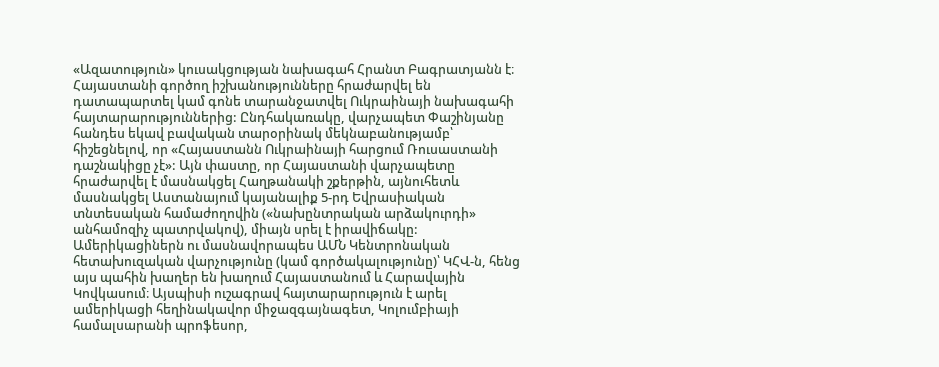«Ազատություն» կուսակցության նախագահ Հրանտ Բագրատյանն է։
Հայաստանի գործող իշխանությունները հրաժարվել են դատապարտել կամ գոնե տարանջատվել Ուկրաինայի նախագահի հայտարարություններից: Ընդհակառակը, վարչապետ Փաշինյանը հանդես եկավ բավական տարօրինակ մեկնաբանությամբ՝ հիշեցնելով, որ «Հայաստանն Ուկրաինայի հարցում Ռուսաստանի դաշնակիցը չէ»: Այն փաստը, որ Հայաստանի վարչապետը հրաժարվել է մասնակցել Հաղթանակի շքերթին, այնուհետև մասնակցել Աստանայում կայանալիք 5-րդ Եվրասիական տնտեսական համաժողովին («նախընտրական արձակուրդի» անհամոզիչ պատրվակով), միայն սրել է իրավիճակը:
Ամերիկացիներն ու մասնավորապես ԱՄՆ Կենտրոնական հետախուզական վարչությունը (կամ գործակալությունը)՝ ԿՀՎ-ն, հենց այս պահին խաղեր են խաղում Հայաստանում և Հարավային Կովկասում։ Այսպիսի ուշագրավ հայտարարություն է արել ամերիկացի հեղինակավոր միջազգայնագետ, Կոլումբիայի համալսարանի պրոֆեսոր,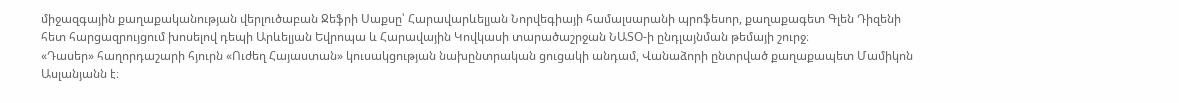միջազգային քաղաքականության վերլուծաբան Ջեֆրի Սաքսը՝ Հարավարևելյան Նորվեգիայի համալսարանի պրոֆեսոր, քաղաքագետ Գլեն Դիզենի հետ հարցազրույցում խոսելով դեպի Արևելյան Եվրոպա և Հարավային Կովկասի տարածաշրջան ՆԱՏՕ-ի ընդլայնման թեմայի շուրջ։
«Դասեր» հաղորդաշարի հյուրն «Ուժեղ Հայաստան» կուսակցության նախընտրական ցուցակի անդամ, Վանաձորի ընտրված քաղաքապետ Մամիկոն Ասլանյանն է։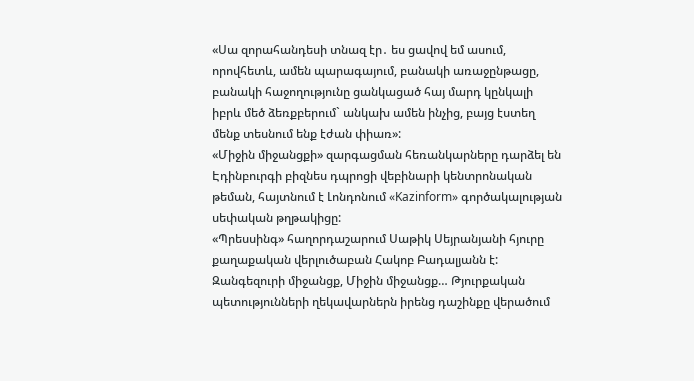«Սա զորահանդեսի տնազ էր․ ես ցավով եմ ասում, որովհետև, ամեն պարագայում, բանակի առաջընթացը, բանակի հաջողությունը ցանկացած հայ մարդ կընկալի իբրև մեծ ձեռքբերում` անկախ ամեն ինչից, բայց էստեղ մենք տեսնում ենք էժան փիառ»:
«Միջին միջանցքի» զարգացման հեռանկարները դարձել են Էդինբուրգի բիզնես դպրոցի վեբինարի կենտրոնական թեման, հայտնում է Լոնդոնում «Kazinform» գործակալության սեփական թղթակիցը:
«Պրեսսինգ» հաղորդաշարում Սաթիկ Սեյրանյանի հյուրը քաղաքական վերլուծաբան Հակոբ Բադալյանն է:
Զանգեզուրի միջանցք, Միջին միջանցք… Թյուրքական պետությունների ղեկավարներն իրենց դաշինքը վերածում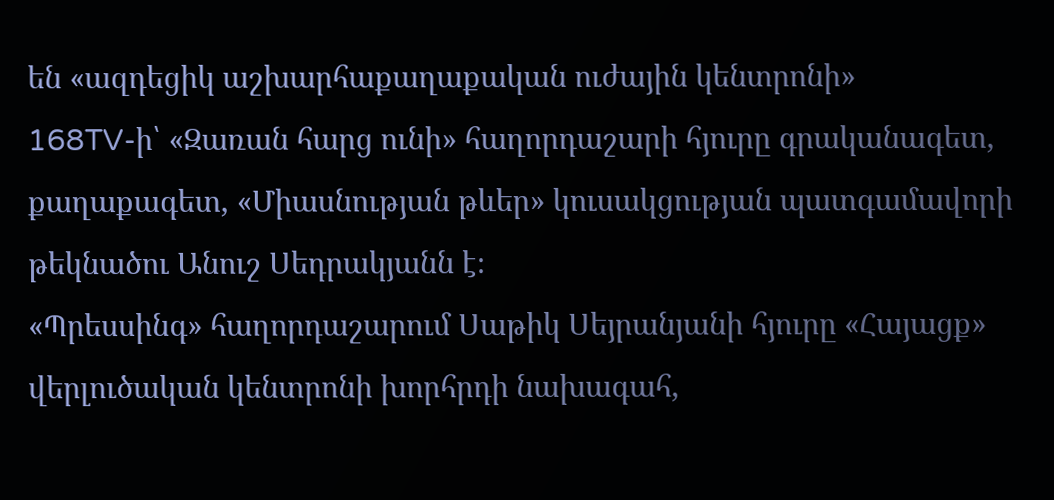են «ազդեցիկ աշխարհաքաղաքական ուժային կենտրոնի»
168TV-ի՝ «Զառան հարց ունի» հաղորդաշարի հյուրը գրականագետ, քաղաքագետ, «Միասնության թևեր» կուսակցության պատգամավորի թեկնածու Անուշ Սեդրակյանն է։
«Պրեսսինգ» հաղորդաշարում Սաթիկ Սեյրանյանի հյուրը «Հայացք» վերլուծական կենտրոնի խորհրդի նախագահ,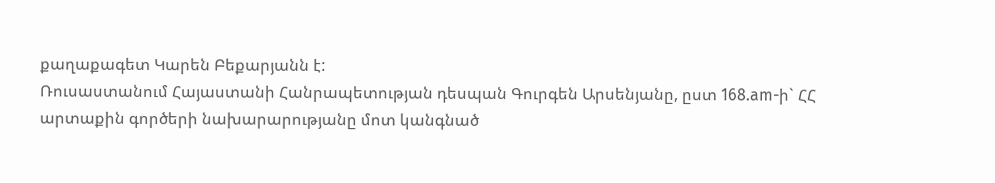քաղաքագետ Կարեն Բեքարյանն է:
Ռուսաստանում Հայաստանի Հանրապետության դեսպան Գուրգեն Արսենյանը, ըստ 168.am-ի` ՀՀ արտաքին գործերի նախարարությանը մոտ կանգնած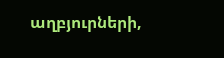աղբյուրների,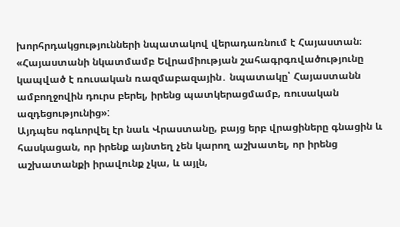խորհրդակցությունների նպատակով վերադառնում է Հայաստան։
«Հայաստանի նկատմամբ Եվրամիության շահագրգռվածությունը կապված է ռուսական ռազմաբազային․ նպատակը՝ Հայաստանն ամբողջովին դուրս բերել, իրենց պատկերացմամբ, ռուսական ազդեցությունից»:
Այդպես ոգևորվել էր նաև Վրաստանը, բայց երբ վրացիները գնացին և հասկացան, որ իրենք այնտեղ չեն կարող աշխատել, որ իրենց աշխատանքի իրավունք չկա, և այլն,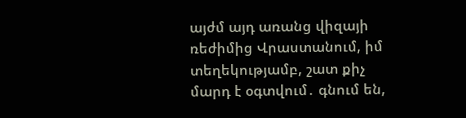այժմ այդ առանց վիզայի ռեժիմից Վրաստանում, իմ տեղեկությամբ, շատ քիչ մարդ է օգտվում․ գնում են,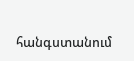հանգստանում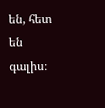են, հետ են գալիս։